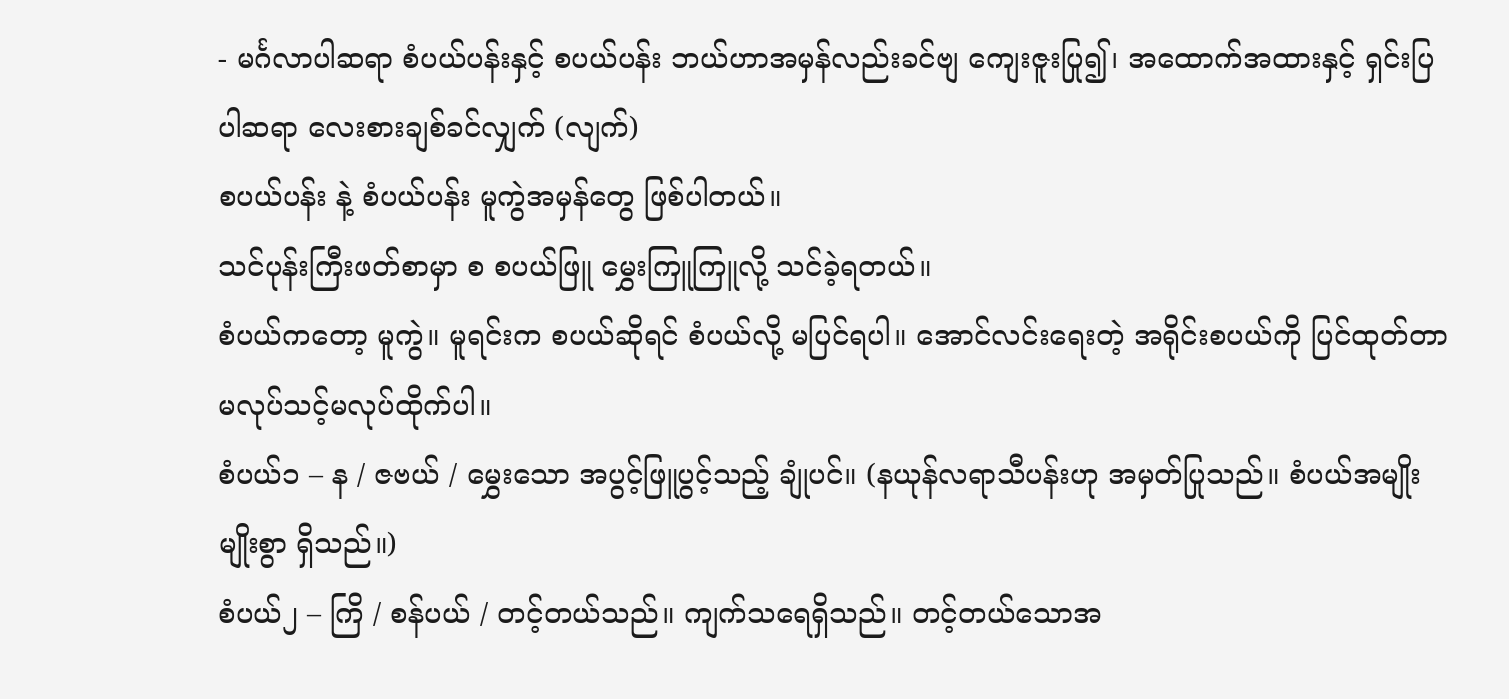- မင်္ဂလာပါဆရာ စံပယ်ပန်းနှင့် စပယ်ပန်း ဘယ်ဟာအမှန်လည်းခင်ဗျ ကျေးဇူးပြု၍၊ အထောက်အထားနှင့် ရှင်းပြပါဆရာ လေးစားချစ်ခင်လျှက် (လျက်)
စပယ်ပန်း နဲ့ စံပယ်ပန်း မူကွဲအမှန်တွေ ဖြစ်ပါတယ်။
သင်ပုန်းကြီးဖတ်စာမှာ စ စပယ်ဖြူ မွှေးကြူကြူလို့ သင်ခဲ့ရတယ်။
စံပယ်ကတော့ မူကွဲ။ မူရင်းက စပယ်ဆိုရင် စံပယ်လို့ မပြင်ရပါ။ အောင်လင်းရေးတဲ့ အရိုင်းစပယ်ကို ပြင်ထုတ်တာ မလုပ်သင့်မလုပ်ထိုက်ပါ။
စံပယ်၁ – န / ဇဗယ် / မွှေးသော အပွင့်ဖြူပွင့်သည့် ချုံပင်။ (နယုန်လရာသီပန်းဟု အမှတ်ပြုသည်။ စံပယ်အမျိုးမျိုးစွာ ရှိသည်။)
စံပယ်၂ – ကြိ / စန်ပယ် / တင့်တယ်သည်။ ကျက်သရေရှိသည်။ တင့်တယ်သောအ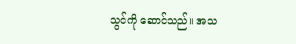သွင်ကို ဆောင်သည်။ အသ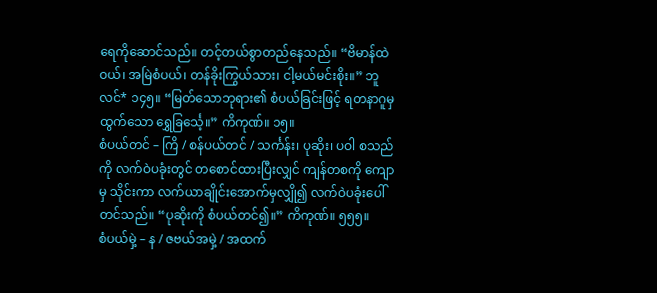ရေကိုဆောင်သည်။ တင့်တယ်စွာတည်နေသည်။ “ဗိမာန်ထဲဝယ်၊ အမြဲစံပယ်၊ တန်ခိုးကြွယ်သား၊ ငါ့မယ်မင်းစိုး။” ဘူလင်* ၁၄၅။ “မြတ်သောဘုရား၏ စံပယ်ခြင်းဖြင့် ရတနာဂူမှ ထွက်သော ရွှေခြင်္သေ့။” ကိကုဏ်။ ၁၅။
စံပယ်တင် – ကြိ / စန်ပယ်တင် / သင်္ကန်း၊ ပုဆိုး၊ ပဝါ စသည်ကို လက်ဝဲပခုံးတွင် တစောင်ထားပြီးလျှင် ကျန်တစကို ကျောမှ သိုင်းကာ လက်ယာချိုင်းအောက်မှလျှို၍ လက်ဝဲပခုံးပေါ် တင်သည်။ “ပုဆိုးကို စံပယ်တင်၍။” ကိကုဏ်။ ၅၅၅။
စံပယ်မှဲ့ – န / ဇဗယ်အမှဲ့ / အထက်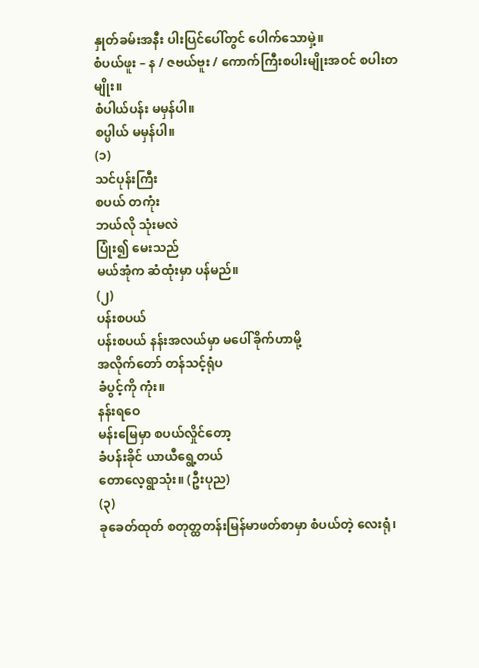နှုတ်ခမ်းအနီး ပါးပြင်ပေါ်တွင် ပေါက်သောမှဲ့။
စံပယ်ဖူး – န / ဇဗယ်ဗူး / ကောက်ကြီးစပါးမျိုးအဝင် စပါးတမျိုး။
စံပါယ်ပန်း မမှန်ပါ။
စပ္ပါယ် မမှန်ပါ။
(၁)
သင်ပုန်းကြီး
စပယ် တကုံး
ဘယ်လို သုံးမလဲ
ပြုံး၍ မေးသည်
မယ်အုံက ဆံထုံးမှာ ပန်မည်။
(၂)
ပန်းစပယ်
ပန်းစပယ် နန်းအလယ်မှာ မပေါ်ခိုက်ဟာမို့
အလိုက်တော် တန်သင့်ရုံပ
ခံပွင့်ကို ကုံး။
နန်းရဝေ
မန်းမြေမှာ စပယ်လှိုင်တော့
ခံပန်းခိုင် ယာယီရွေ့တယ်
တောလေ့ရွာသုံး။ (ဦးပုည)
(၃)
ခုခေတ်ထုတ် စတုတ္ထတန်းမြန်မာဖတ်စာမှာ စံပယ်တဲ့ လေးရုံ၊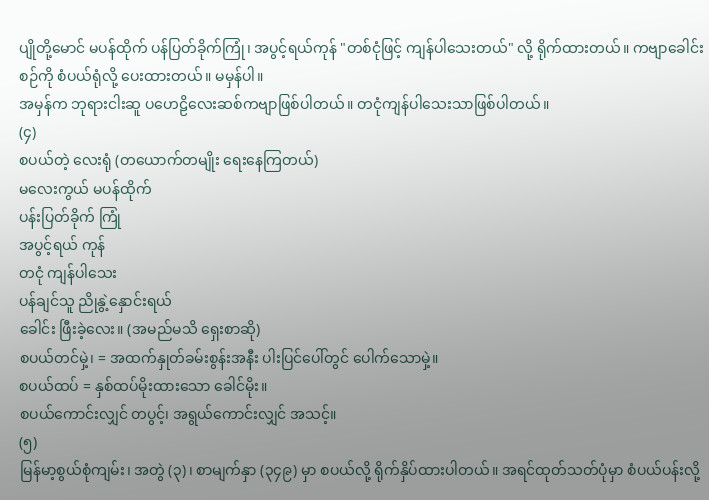ပျိုတို့မောင် မပန်ထိုက် ပန်ပြတ်ခိုက်ကြုံ၊ အပွင့်ရယ်ကုန် "တစ်ငုံဖြင့် ကျန်ပါသေးတယ်" လို့ ရိုက်ထားတယ်။ ကဗျာခေါင်းစဉ်ကို စံပယ်ရုံလို့ ပေးထားတယ်။ မမှန်ပါ။
အမှန်က ဘုရားငါးဆူ ပဟေဠိလေးဆစ်ကဗျာဖြစ်ပါတယ်။ တငုံကျန်ပါသေးသာဖြစ်ပါတယ်။
(၄)
စပယ်တဲ့ လေးရုံ (တယောက်တမျိုး ရေးနေကြတယ်)
မလေးကွယ် မပန်ထိုက်
ပန်းပြတ်ခိုက် ကြုံ
အပွင့်ရယ် ကုန်
တငုံ ကျန်ပါသေး
ပန်ချင်သူ ညိုနွဲ့နှောင်းရယ်
ခေါင်း ဖြီးခဲ့လေး။ (အမည်မသိ ရှေးစာဆို)
စပယ်တင်မှဲ့၊ = အထက်နှုတ်ခမ်းစွန်းအနီး ပါးပြင်ပေါ်တွင် ပေါက်သောမှဲ့။
စပယ်ထပ် = နှစ်ထပ်မိုးထားသော ခေါင်မိုး။
စပယ်ကောင်းလျှင် တပွင့်၊ အရွယ်ကောင်းလျှင် အသင့်။
(၅)
မြန်မာ့စွယ်စုံကျမ်း၊ အတွဲ (၃)၊ စာမျက်နှာ (၃၄၉) မှာ စပယ်လို့ ရိုက်နှိပ်ထားပါတယ်။ အရင်ထုတ်သတ်ပုံမှာ စံပယ်ပန်းလို့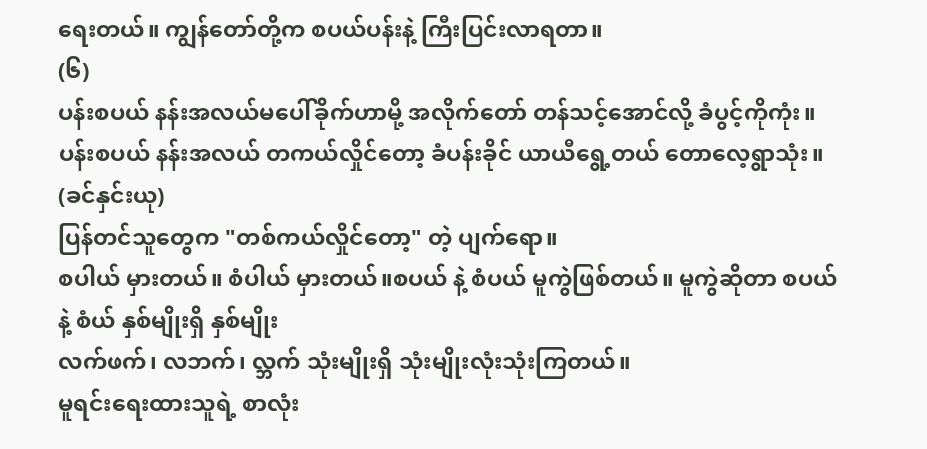ရေးတယ်။ ကျွန်တော်တို့က စပယ်ပန်းနဲ့ ကြီးပြင်းလာရတာ။
(၆)
ပန်းစပယ် နန်းအလယ်မပေါ်ခိုက်ဟာမို့ အလိုက်တော် တန်သင့်အောင်လို့ ခံပွင့်ကိုကုံး။
ပန်းစပယ် နန်းအလယ် တကယ်လှိုင်တော့ ခံပန်းခိုင် ယာယီရွေ့တယ် တောလေ့ရွာသုံး။ (ခင်နှင်းယု)
ပြန်တင်သူတွေက "တစ်ကယ်လှိုင်တော့" တဲ့ ပျက်ရော။
စပါယ် မှားတယ်။ စံပါယ် မှားတယ်။စပယ် နဲ့ စံပယ် မူကွဲဖြစ်တယ်။ မူကွဲဆိုတာ စပယ် နဲ့ စံယ် နှစ်မျိုးရှိ နှစ်မျိုး
လက်ဖက်၊ လဘက်၊ လ္ဘက် သုံးမျိုးရှိ သုံးမျိုးလုံးသုံးကြတယ်။
မူရင်းရေးထားသူရဲ့ စာလုံး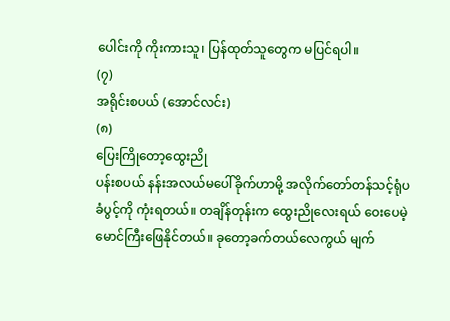ပေါင်းကို ကိုးကားသူ၊ ပြန်ထုတ်သူတွေက မပြင်ရပါ။
(၇)
အရိုင်းစပယ် (အောင်လင်း)
(၈)
ပြေးကြိုတော့ထွေးညို
ပန်းစပယ် နန်းအလယ်မပေါ်ခိုက်ဟာမို့ အလိုက်တော်တန်သင့်ရုံပ ခံပွင့်ကို ကုံးရတယ်။ တချိန်တုန်းက ထွေးညိုလေးရယ် ဝေးပေမဲ့ မောင်ကြီးဖြေနိုင်တယ်။ ခုတော့ခက်တယ်လေကွယ် မျက်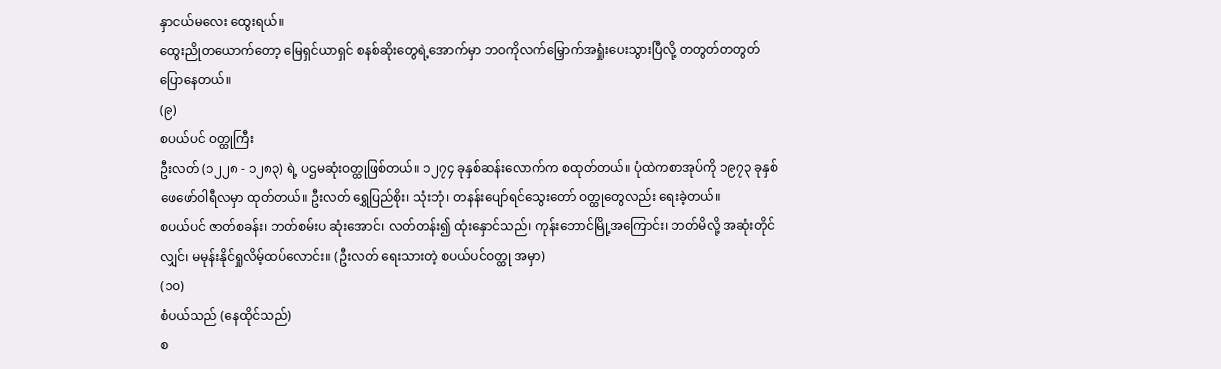နှာငယ်မလေး ထွေးရယ်။
ထွေးညိုတယောက်တော့ မြေရှင်ယာရှင် စနစ်ဆိုးတွေရဲ့အောက်မှာ ဘဝကိုလက်မြှောက်အရှုံးပေးသွားပြီလို့ တတွတ်တတွတ်ပြောနေတယ်။
(၉)
စပယ်ပင် ဝတ္ထုကြီး
ဦးလတ် (၁၂၂၈ - ၁၂၈၃) ရဲ့ ပဌမဆုံးဝတ္ထုဖြစ်တယ်။ ၁၂၇၄ ခုနှစ်ဆန်းလောက်က စထုတ်တယ်။ ပုံထဲကစာအုပ်ကို ၁၉၇၃ ခုနှစ် ဖေဖော်ဝါရီလမှာ ထုတ်တယ်။ ဦးလတ် ရွှေပြည်စိုး၊ သုံးဘုံ၊ တနန်းပျော်ရင်သွေးတော် ဝတ္ထုတွေလည်း ရေးခဲ့တယ်။
စပယ်ပင် ဇာတ်စခန်း၊ ဘတ်စမ်းပ ဆုံးအောင်၊ လတ်တန်း၍ ထုံးနှောင်သည်၊ ကုန်းဘောင်မြို့အကြောင်း၊ ဘတ်မိလို့ အဆုံးတိုင်လျှင်၊ မမုန်းနိုင်ရှုလိမ့်ထပ်လောင်း။ (ဦးလတ် ရေးသားတဲ့ စပယ်ပင်ဝတ္ထု အမှာ)
(၁၀)
စံပယ်သည် (နေထိုင်သည်)
စ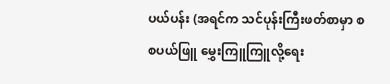ပယ်ပန်း (အရင်က သင်ပုန်းကြီးဖတ်စာမှာ စ စပယ်ဖြူ မွှေးကြူကြူလို့ရေး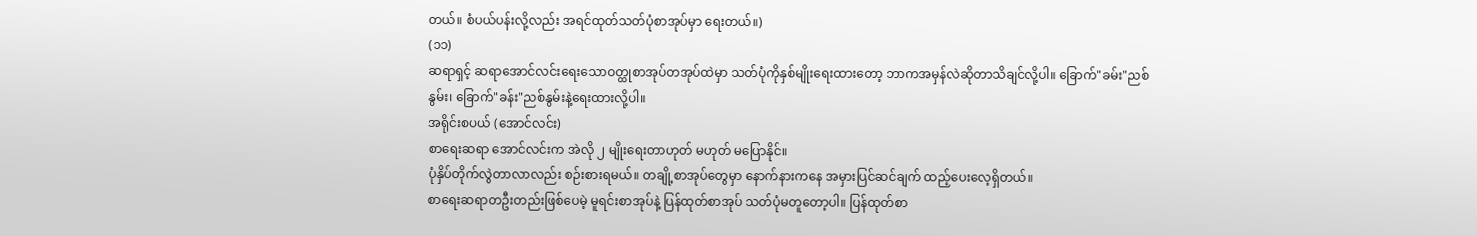တယ်။ စံပယ်ပန်းလို့လည်း အရင်ထုတ်သတ်ပုံစာအုပ်မှာ ရေးတယ်။)
(၁၁)
ဆရာရှင့် ဆရာအောင်လင်းရေးသောဝတ္ထုစာအုပ်တအုပ်ထဲမှာ သတ်ပုံကိုနှစ်မျိုးရေးထားတော့ ဘာကအမှန်လဲဆိုတာသိချင်လို့ပါ။ ခြောက်"ခမ်း"ညစ်နွမ်း၊ ခြောက်"ခန်း"ညစ်နွမ်းနဲ့ရေးထားလို့ပါ။
အရိုင်းစပယ် (အောင်လင်း)
စာရေးဆရာ အောင်လင်းက အဲလို ၂ မျိုးရေးတာဟုတ် မဟုတ် မပြောနိုင်။
ပုံနှိပ်တိုက်လွဲတာလာလည်း စဉ်းစားရမယ်။ တချို့စာအုပ်တွေမှာ နောက်နားကနေ အမှားပြင်ဆင်ချက် ထည့်ပေးလေ့ရှိတယ်။
စာရေးဆရာတဦးတည်းဖြစ်ပေမဲ့ မူရင်းစာအုပ်နဲ့ ပြန်ထုတ်စာအုပ် သတ်ပုံမတူတော့ပါ။ ပြန်ထုတ်စာ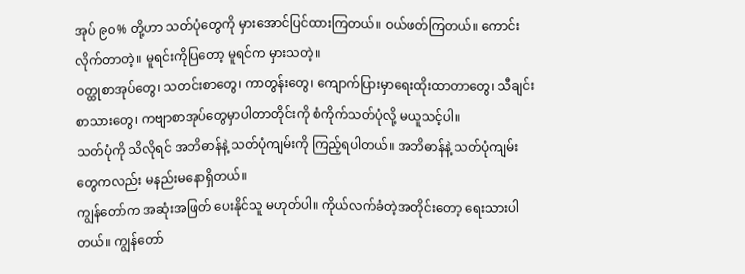အုပ် ၉၀% တို့ဟာ သတ်ပုံတွေကို မှားအောင်ပြင်ထားကြတယ်။ ဝယ်ဖတ်ကြတယ်။ ကောင်းလိုက်တာတဲ့။ မူရင်းကိုပြတော့ မူရင်က မှားသတဲ့။
ဝတ္ထုစာအုပ်တွေ၊ သတင်းစာတွေ၊ ကာတွန်းတွေ၊ ကျောက်ပြားမှာရေးထိုးထာတာတွေ၊ သီချင်းစာသားတွေ၊ ကဗျာစာအုပ်တွေမှာပါတာတိုင်းကို စံကိုက်သတ်ပုံလို့ မယူသင့်ပါ။
သတ်ပုံကို သိလိုရင် အဘိဓာန်နဲ့ သတ်ပုံကျမ်းကို ကြည့်ရပါတယ်။ အဘိဓာန်နဲ့ သတ်ပုံကျမ်းတွေကလည်း မနည်းမနောရှိတယ်။
ကျွန်တော်က အဆုံးအဖြတ် ပေးနိုင်သူ မဟုတ်ပါ။ ကိုယ်လက်ခံတဲ့အတိုင်းတော့ ရေးသားပါတယ်။ ကျွန်တော်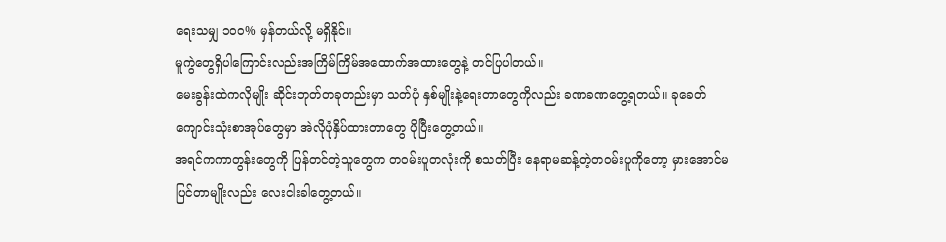ရေးသမျှ ၁၀၀% မှန်တယ်လို့ မရှိနိုင်။
မူကွဲတွေရှိပါကြောင်းလည်းအကြိမ်ကြိမ်အထောက်အထားတွေနဲ့ တင်ပြပါတယ်။
မေးခွန်းထဲကလိုမျိုး ဆိုင်းဘုတ်တခုတည်းမှာ သတ်ပုံ နှစ်မျိုးနဲ့ရေးတာတွေကိုလည်း ခဏခဏတွေ့ရတယ်။ ခုခေတ်ကျောင်းသုံးစာအုပ်တွေမှာ အဲလိုပုံနှိပ်ထားတာတွေ ပိုပြီးတွေ့တယ်။
အရင်ကကာတွန်းတွေကို ပြန်တင်တဲ့သူတွေက တဝမ်းပူတလုံးကို စသတ်ပြီး နေရာမဆန့်တဲ့တဝမ်းပူကိုတော့ မှားအောင်မပြင်တာမျိုးလည်း လေးငါးခါတွေ့တယ်။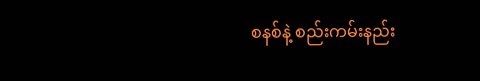စနစ်နဲ့ စည်းကမ်းနည်း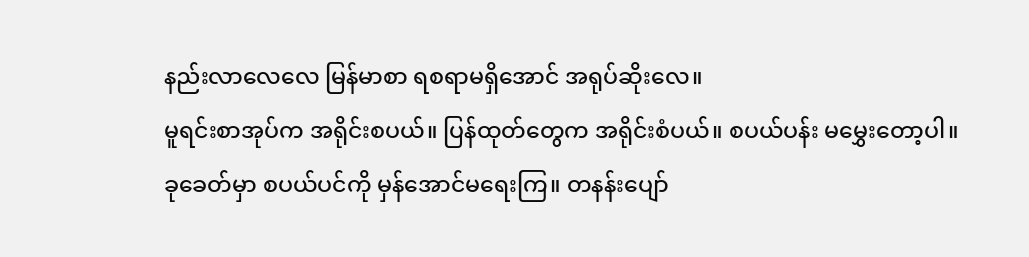နည်းလာလေလေ မြန်မာစာ ရစရာမရှိအောင် အရုပ်ဆိုးလေ။
မူရင်းစာအုပ်က အရိုင်းစပယ်။ ပြန်ထုတ်တွေက အရိုင်းစံပယ်။ စပယ်ပန်း မမွှေးတော့ပါ။
ခုခေတ်မှာ စပယ်ပင်ကို မှန်အောင်မရေးကြ။ တနန်းပျော်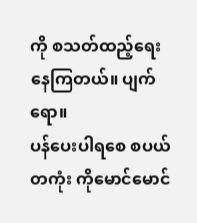ကို စသတ်ထည့်ရေးနေကြတယ်။ ပျက်ရော။
ပန်ပေးပါရစေ စပယ်တကုံး ကိုမောင်မောင်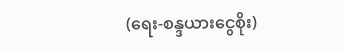(ရေး-စန္ဒယားငွေစိုး)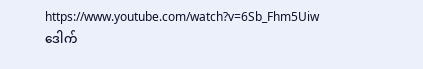https://www.youtube.com/watch?v=6Sb_Fhm5Uiw
ဒေါက်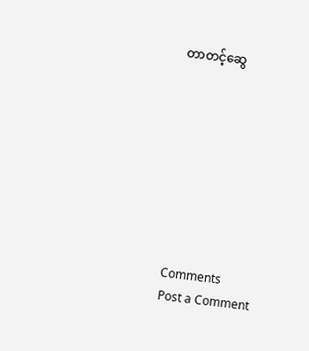တာတင့်ဆွေ









Comments
Post a Comment